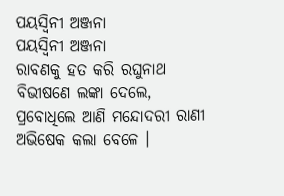ପୟସ୍ୱିନୀ ଅଞ୍ଜନା
ପୟସ୍ୱିନୀ ଅଞ୍ଜନା
ରାବଣକୁ ହତ କରି ରଘୁନାଥ
ବିଭୀଷଣେ ଲଙ୍କା ଦେଲେ,
ପ୍ରବୋଧିଲେ ଆଣି ମନ୍ଦୋଦରୀ ରାଣୀ
ଅଭିଷେକ କଲା ବେଳେ ।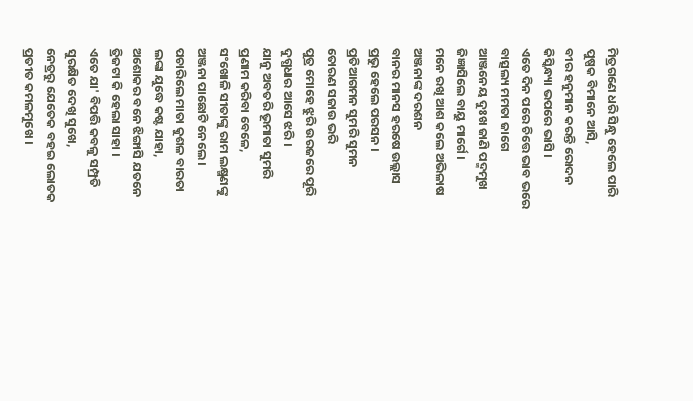ମିତ୍ରଗଣେ ଧରି ସିନ୍ଧୁ ହେଲେ ପାରି
ପୁଷ୍ପକ ବିମାନେ ଆସି,
ବୀର ହନୁମାନ କରନ୍ତି ରୋଦନ
କିସ୍କିନ୍ଧ୍ୟା ଭପରେ ଭାସି ।
ଏତେ ଦିନ ପରେ ଚିତ୍ତେ ଭାବ ଭରେ
ବାତ୍ସଲ୍ୟ ମମତା ଜାଗେ
ଆଞ୍ଜନେୟ ଦୁଃଖ ଜାଣି ପଦ୍ମମୁଖ
ଜିଜ୍ଞାସିଲେ ବାୟୁ ମାର୍ଗେ ।
ମନେ ରଖି ଆଶ କଲେ ଅଭିଳାଷ
ଅଞ୍ଜନାଙ୍କ ଦରଶନ
ବାନର ମାନସ ହରଷେ ଉଲ୍ଲାସ
ପ୍ରଭୁ ହେଲେ ପରସନ ।
ପ୍ରତିଆଗମନ ସୁମରି ସୁମନ
ତୋରଣ ସଜାଉ ଭରି
ପୁତ୍ର ମୋହେ ଝୁରି ଉରଜରେ ପୂରି
ଦୁଗ୍ଧଧାର ଆସେ ଝରି ।
ଯାନୁ ଅବତରି ଭୂମାତା ସୁମରି
ପ୍ରଣାମ କରିବା ବେଳେ,
ସଂଖୋଳି ସୀତାଙ୍କୁ ରାମ ଲକ୍ଷ୍ମଣଙ୍କୁ
ଅଞ୍ଜନା ପାଛୋଟି ନେଲେ ।
ପଚାରିଲେ ମାତା କୁଶଳ ବାରତା
ଲଙ୍କା ଯୁଦ୍ଧେ କଷ୍ଟ ଯାହା,
ଅଶୋକର ବନେ ଝିଙ୍ଗାସି ଯତନେ
ତ୍ରିଜଟା କି ହେଲା ସାହା ।
ଏତେ ଯା' ବିପତ୍ତି କବଳୁ ସମ୍ପ୍ରତି
ସୁରକ୍ଷିତ ଦେଖି ସୁଖେ,
ନେତ୍ରରୁ ଯେତେକ ବହଇ ଲୋତକ
ପ୍ରତୀତ କମଳମୁଖେ ।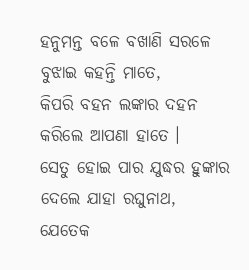ହନୁମନ୍ତ ବଳେ ବଖାଣି ସରଳେ
ବୁଝାଇ କହନ୍ତି ମାତେ,
କିପରି ବହନ ଲଙ୍କାର ଦହନ
କରିଲେ ଆପଣା ହାତେ ।
ସେତୁ ହୋଇ ପାର ଯୁଦ୍ଧର ହୁଙ୍କାର
ଦେଲେ ଯାହା ରଘୁନାଥ,
ଯେତେକ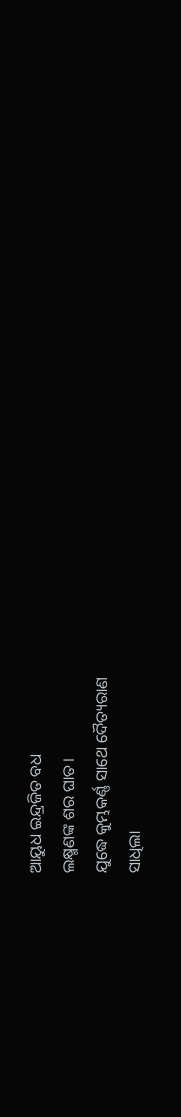ଆୟୁଧ ଇନ୍ଦ୍ରଜିତ ବଧ
ଲକ୍ଷ୍ମଣଙ୍କ ଶର ଘାତ।
ଯୁଦ୍ଧେ କୁମ୍ଭକର୍ଣ୍ଣ ସାଥେ ଦୈତ୍ୟରାଣ
ସାଧିଲା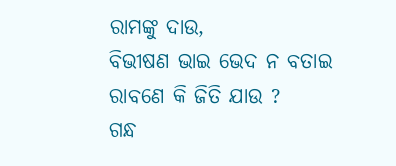ରାମଙ୍କୁ ଦାଉ,
ବିଭୀଷଣ ଭାଇ ଭେଦ ନ ବତାଇ
ରାବଣେ କି ଜିତି ଯାଉ ?
ଗନ୍ଧ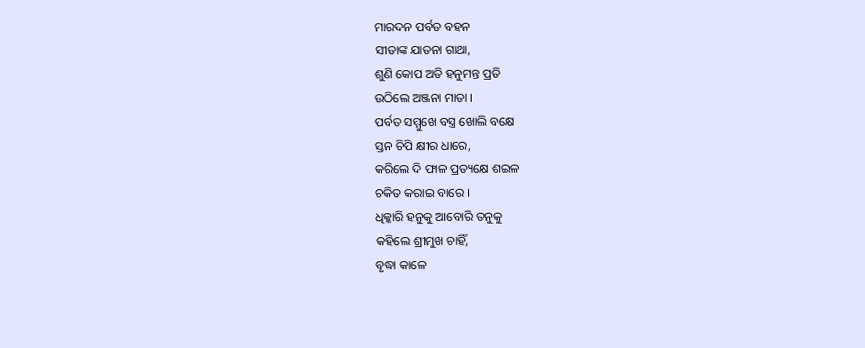ମାରଦନ ପର୍ବତ ବହନ
ସୀତାଙ୍କ ଯାତନା ଗାଥା,
ଶୁଣି କୋପ ଅତି ହନୁମନ୍ତ ପ୍ରତି
ଉଠିଲେ ଅଞ୍ଜନା ମାତା ।
ପର୍ବତ ସମ୍ମୁଖେ ବସ୍ତ୍ର ଖୋଲି ବକ୍ଷେ
ସ୍ତନ ଚିପି କ୍ଷୀର ଧାରେ,
କରିଲେ ଦି ଫାଳ ପ୍ରତ୍ୟକ୍ଷେ ଶଇଳ
ଚକିତ କରାଇ ବାରେ ।
ଧିକ୍କାରି ହନୁକୁ ଆବୋରି ତନୁକୁ
କହିଲେ ଶ୍ରୀମୁଖ ଚାହିଁ,
ବୃଦ୍ଧା କାଳେ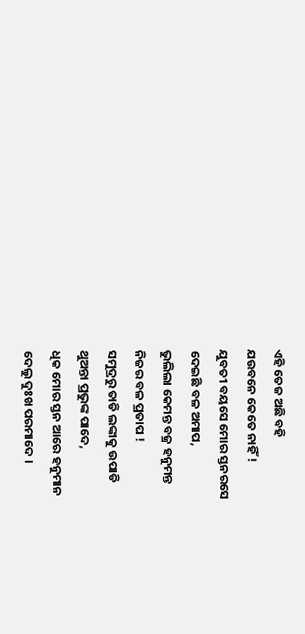ଏହି ତେଜ ଅଛି ବହି
ଯଉବନେ କେତେ ନାହିଁ !
ଯୁବତୀ ବୟସେ ମୋର ସ୍ତନରସେ
ଦେଇଛି ବଳ ଅମାପ,
ଭୁଲିଲା କେମନ୍ତ ବଜ୍ର ହନୁମନ୍ତ
ନିଜର ବଳ ପ୍ରତାପ !
ସମୁଦ୍ରରୁ ତାଡି ଲଙ୍କାକୁ ଉପାଡି
ଥୁଅନ୍ତା ପ୍ରଭୁଙ୍କ ପାଦେ,
ଧିକ ମୋର ସ୍ତନ ଆରେ ହନୁମାନ
ଦେଲୁ ଦୁଃଖ ପରମାଦେ ।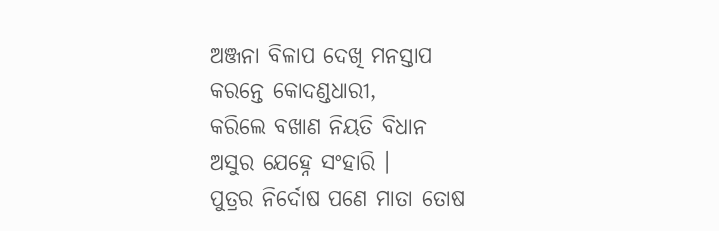ଅଞ୍ଜନା ବିଳାପ ଦେଖି ମନସ୍ତାପ
କରନ୍ତେ କୋଦଣ୍ଡଧାରୀ,
କରିଲେ ବଖାଣ ନିୟତି ବିଧାନ
ଅସୁର ଯେହ୍ନେ ସଂହାରି ।
ପୁତ୍ରର ନିର୍ଦୋଷ ପଣେ ମାତା ତୋଷ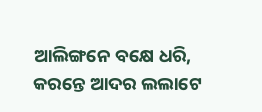ଆଲିଙ୍ଗନେ ବକ୍ଷେ ଧରି,
କରନ୍ତେ ଆଦର ଲଲାଟେ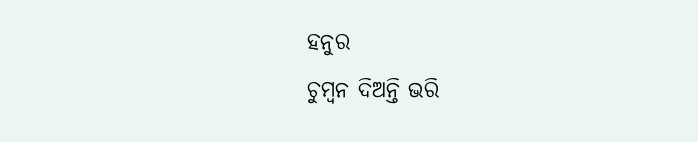ହନୁର
ଚୁମ୍ବନ ଦିଅନ୍ତି ଭରି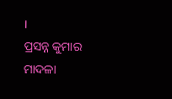।
ପ୍ରସନ୍ନ କୁମାର ମାଦଳା